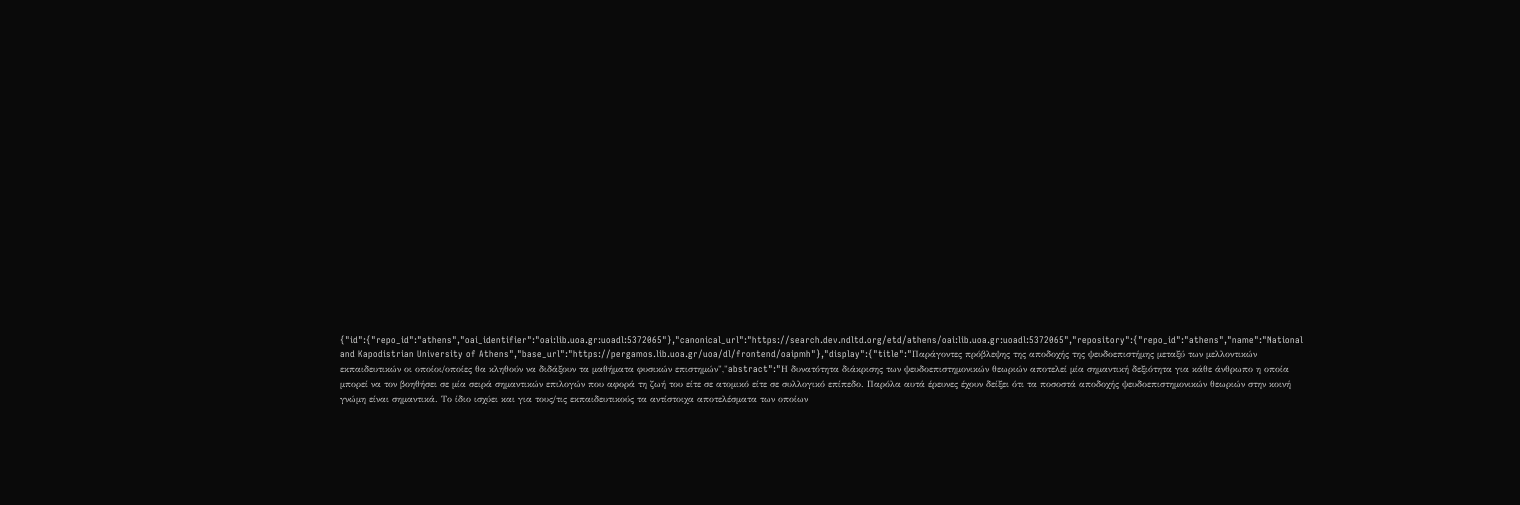{"id":{"repo_id":"athens","oai_identifier":"oai:lib.uoa.gr:uoadl:5372065"},"canonical_url":"https://search.dev.ndltd.org/etd/athens/oai:lib.uoa.gr:uoadl:5372065","repository":{"repo_id":"athens","name":"National and Kapodistrian University of Athens","base_url":"https://pergamos.lib.uoa.gr/uoa/dl/frontend/oaipmh"},"display":{"title":"Παράγοντες πρόβλεψης της αποδοχής της ψευδοεπιστήμης μεταξύ των μελλοντικών εκπαιδευτικών οι οποίοι/οποίες θα κληθούν να διδάξουν τα μαθήματα φυσικών επιστημών","abstract":"Η δυνατότητα διάκρισης των ψευδοεπιστημονικών θεωριών αποτελεί μία σημαντική δεξιότητα για κάθε άνθρωπο η οποία μπορεί να τον βοηθήσει σε μία σειρά σημαντικών επιλογών που αφορά τη ζωή του είτε σε ατομικό είτε σε συλλογικό επίπεδο. Παρόλα αυτά έρευνες έχουν δείξει ότι τα ποσοστά αποδοχής ψευδοεπιστημονικών θεωριών στην κοινή γνώμη είναι σημαντικά. Το ίδιο ισχύει και για τους/τις εκπαιδευτικούς τα αντίστοιχα αποτελέσματα των οποίων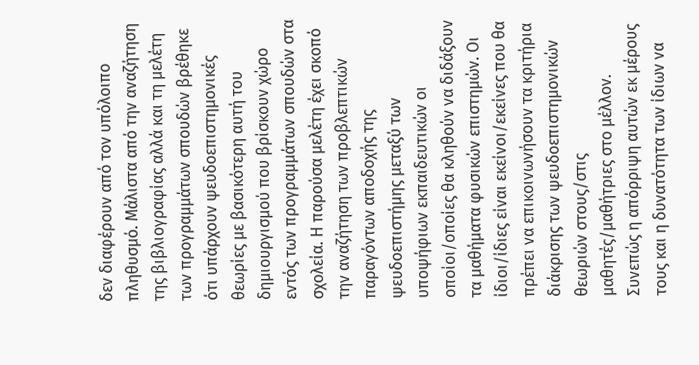δεν διαφέρουν από τον υπόλοιπο πληθυσμό. Μάλιστα από την αναζήτηση της βιβλιογραφίας αλλά και τη μελέτη των προγραμμάτων σπουδών βρέθηκε ότι υπάρχουν ψευδοεπιστημονικές θεωρίες με βασικότερη αυτή του δημιουργισμού που βρίσκουν χώρο εντός των προγραμμάτων σπουδών στα σχολεία. Η παρούσα μελέτη έχει σκοπό την αναζήτηση των προβλεπτικών παραγόντων αποδοχής της ψευδοεπιστήμης μεταξύ των υποψήφιων εκπαιδευτικών οι οποίοι/οποίες θα κληθούν να διδάξουν τα μαθήματα φυσικών επιστημών. Οι ίδιοι/ίδιες είναι εκείνοι/εκείνες που θα πρέπει να επικοινωνήσουν τα κριτήρια διάκρισης των ψευδοεπιστημονικών θεωριών στους/στις μαθητές/μαθήτριες στο μέλλον. Συνεπώς η απόρριψη αυτών εκ μέρους τους και η δυνατότητα των ίδιων να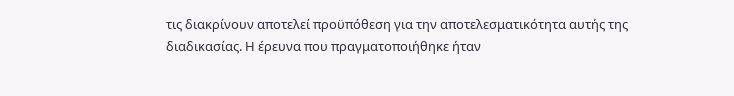τις διακρίνουν αποτελεί προϋπόθεση για την αποτελεσματικότητα αυτής της διαδικασίας. Η έρευνα που πραγματοποιήθηκε ήταν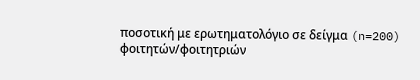ποσοτική με ερωτηματολόγιο σε δείγμα (n=200) φοιτητών/φοιτητριών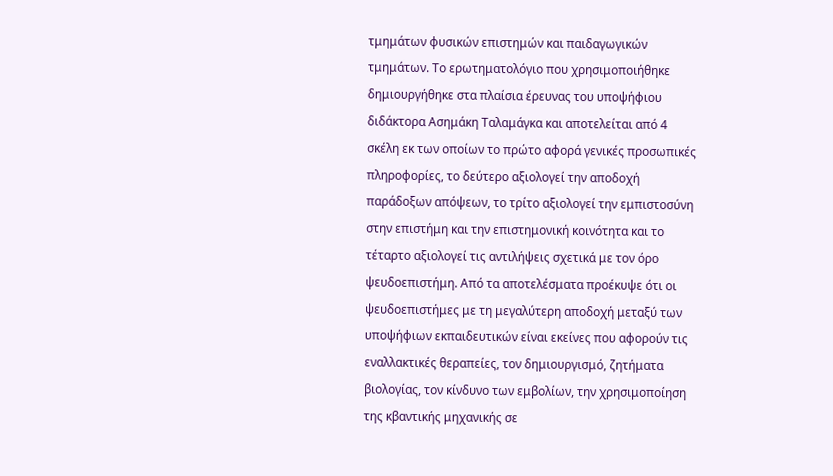τμημάτων φυσικών επιστημών και παιδαγωγικών τμημάτων. Το ερωτηματολόγιο που χρησιμοποιήθηκε δημιουργήθηκε στα πλαίσια έρευνας του υποψήφιου διδάκτορα Ασημάκη Ταλαμάγκα και αποτελείται από 4 σκέλη εκ των οποίων το πρώτο αφορά γενικές προσωπικές πληροφορίες, το δεύτερο αξιολογεί την αποδοχή παράδοξων απόψεων, το τρίτο αξιολογεί την εμπιστοσύνη στην επιστήμη και την επιστημονική κοινότητα και το τέταρτο αξιολογεί τις αντιλήψεις σχετικά με τον όρο ψευδοεπιστήμη. Από τα αποτελέσματα προέκυψε ότι οι ψευδοεπιστήμες με τη μεγαλύτερη αποδοχή μεταξύ των υποψήφιων εκπαιδευτικών είναι εκείνες που αφορούν τις εναλλακτικές θεραπείες, τον δημιουργισμό, ζητήματα βιολογίας, τον κίνδυνο των εμβολίων, την χρησιμοποίηση της κβαντικής μηχανικής σε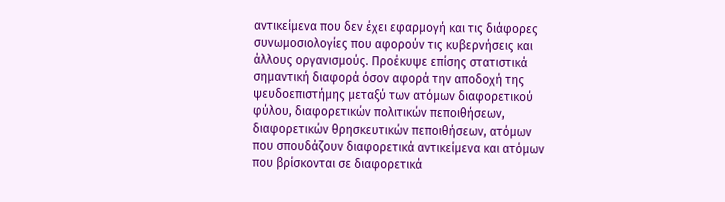αντικείμενα που δεν έχει εφαρμογή και τις διάφορες συνωμοσιολογίες που αφορούν τις κυβερνήσεις και άλλους οργανισμούς. Προέκυψε επίσης στατιστικά σημαντική διαφορά όσον αφορά την αποδοχή της ψευδοεπιστήμης μεταξύ των ατόμων διαφορετικού φύλου, διαφορετικών πολιτικών πεποιθήσεων, διαφορετικών θρησκευτικών πεποιθήσεων, ατόμων που σπουδάζουν διαφορετικά αντικείμενα και ατόμων που βρίσκονται σε διαφορετικά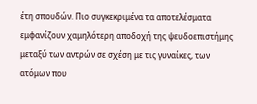έτη σπουδών. Πιο συγκεκριμένα τα αποτελέσματα εμφανίζουν χαμηλότερη αποδοχή της ψευδοεπιστήμης μεταξύ των αντρών σε σχέση με τις γυναίκες, των ατόμων που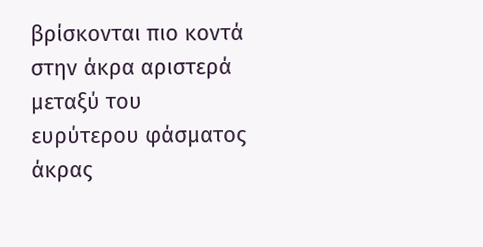βρίσκονται πιο κοντά στην άκρα αριστερά μεταξύ του ευρύτερου φάσματος άκρας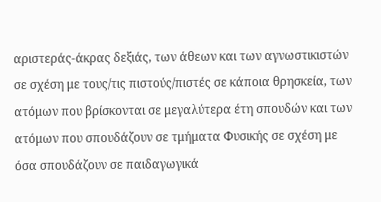αριστεράς-άκρας δεξιάς, των άθεων και των αγνωστικιστών σε σχέση με τους/τις πιστούς/πιστές σε κάποια θρησκεία, των ατόμων που βρίσκονται σε μεγαλύτερα έτη σπουδών και των ατόμων που σπουδάζουν σε τμήματα Φυσικής σε σχέση με όσα σπουδάζουν σε παιδαγωγικά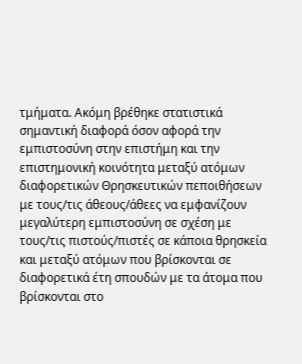τμήματα. Ακόμη βρέθηκε στατιστικά σημαντική διαφορά όσον αφορά την εμπιστοσύνη στην επιστήμη και την επιστημονική κοινότητα μεταξύ ατόμων διαφορετικών Θρησκευτικών πεποιθήσεων με τους/τις άθεους/άθεες να εμφανίζουν μεγαλύτερη εμπιστοσύνη σε σχέση με τους/τις πιστούς/πιστές σε κάποια θρησκεία και μεταξύ ατόμων που βρίσκονται σε διαφορετικά έτη σπουδών με τα άτομα που βρίσκονται στο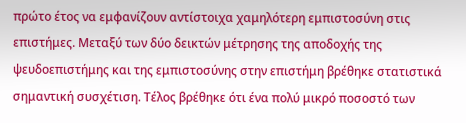πρώτο έτος να εμφανίζουν αντίστοιχα χαμηλότερη εμπιστοσύνη στις επιστήμες. Μεταξύ των δύο δεικτών μέτρησης της αποδοχής της ψευδοεπιστήμης και της εμπιστοσύνης στην επιστήμη βρέθηκε στατιστικά σημαντική συσχέτιση. Τέλος βρέθηκε ότι ένα πολύ μικρό ποσοστό των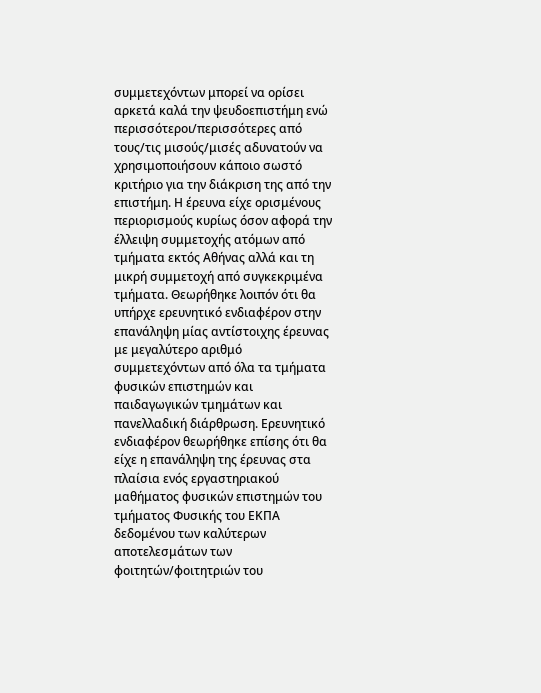συμμετεχόντων μπορεί να ορίσει αρκετά καλά την ψευδοεπιστήμη ενώ περισσότεροι/περισσότερες από τους/τις μισούς/μισές αδυνατούν να χρησιμοποιήσουν κάποιο σωστό κριτήριο για την διάκριση της από την επιστήμη. Η έρευνα είχε ορισμένους περιορισμούς κυρίως όσον αφορά την έλλειψη συμμετοχής ατόμων από τμήματα εκτός Αθήνας αλλά και τη μικρή συμμετοχή από συγκεκριμένα τμήματα. Θεωρήθηκε λοιπόν ότι θα υπήρχε ερευνητικό ενδιαφέρον στην επανάληψη μίας αντίστοιχης έρευνας με μεγαλύτερο αριθμό συμμετεχόντων από όλα τα τμήματα φυσικών επιστημών και παιδαγωγικών τμημάτων και πανελλαδική διάρθρωση. Ερευνητικό ενδιαφέρον θεωρήθηκε επίσης ότι θα είχε η επανάληψη της έρευνας στα πλαίσια ενός εργαστηριακού μαθήματος φυσικών επιστημών του τμήματος Φυσικής του ΕΚΠΑ δεδομένου των καλύτερων αποτελεσμάτων των φοιτητών/φοιτητριών του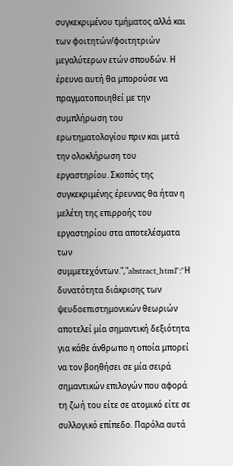συγκεκριμένου τμήματος αλλά και των φοιτητών/φοιτητριών μεγαλύτερων ετών σπουδών. Η έρευνα αυτή θα μπορούσε να πραγματοποιηθεί με την συμπλήρωση του ερωτηματολογίου πριν και μετά την ολοκλήρωση του εργαστηρίου. Σκοπός της συγκεκριμένης έρευνας θα ήταν η μελέτη της επιρροής του εργαστηρίου στα αποτελέσματα των συμμετεχόντων.","abstract_html":"Η δυνατότητα διάκρισης των ψευδοεπιστημονικών θεωριών αποτελεί μία σημαντική δεξιότητα για κάθε άνθρωπο η οποία μπορεί να τον βοηθήσει σε μία σειρά σημαντικών επιλογών που αφορά τη ζωή του είτε σε ατομικό είτε σε συλλογικό επίπεδο. Παρόλα αυτά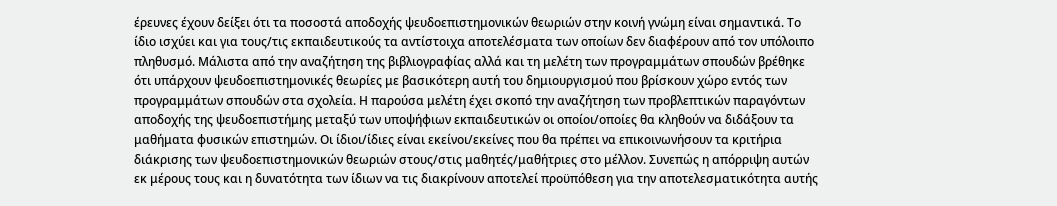έρευνες έχουν δείξει ότι τα ποσοστά αποδοχής ψευδοεπιστημονικών θεωριών στην κοινή γνώμη είναι σημαντικά. Το ίδιο ισχύει και για τους/τις εκπαιδευτικούς τα αντίστοιχα αποτελέσματα των οποίων δεν διαφέρουν από τον υπόλοιπο πληθυσμό. Μάλιστα από την αναζήτηση της βιβλιογραφίας αλλά και τη μελέτη των προγραμμάτων σπουδών βρέθηκε ότι υπάρχουν ψευδοεπιστημονικές θεωρίες με βασικότερη αυτή του δημιουργισμού που βρίσκουν χώρο εντός των προγραμμάτων σπουδών στα σχολεία. Η παρούσα μελέτη έχει σκοπό την αναζήτηση των προβλεπτικών παραγόντων αποδοχής της ψευδοεπιστήμης μεταξύ των υποψήφιων εκπαιδευτικών οι οποίοι/οποίες θα κληθούν να διδάξουν τα μαθήματα φυσικών επιστημών. Οι ίδιοι/ίδιες είναι εκείνοι/εκείνες που θα πρέπει να επικοινωνήσουν τα κριτήρια διάκρισης των ψευδοεπιστημονικών θεωριών στους/στις μαθητές/μαθήτριες στο μέλλον. Συνεπώς η απόρριψη αυτών εκ μέρους τους και η δυνατότητα των ίδιων να τις διακρίνουν αποτελεί προϋπόθεση για την αποτελεσματικότητα αυτής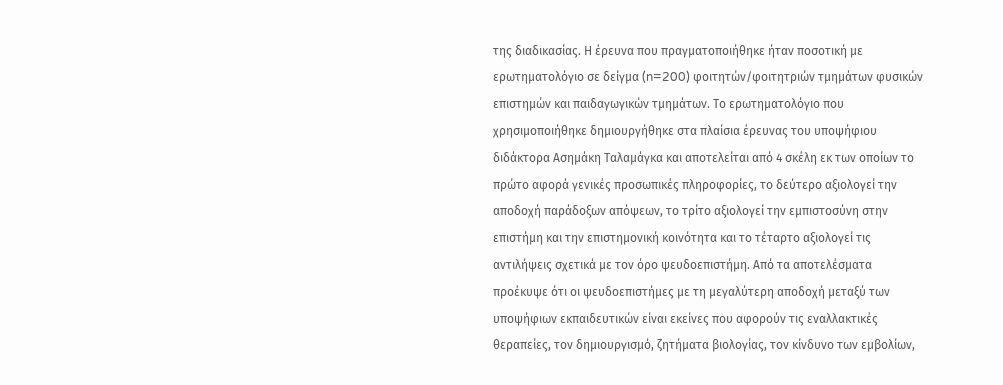της διαδικασίας. Η έρευνα που πραγματοποιήθηκε ήταν ποσοτική με ερωτηματολόγιο σε δείγμα (n=200) φοιτητών/φοιτητριών τμημάτων φυσικών επιστημών και παιδαγωγικών τμημάτων. Το ερωτηματολόγιο που χρησιμοποιήθηκε δημιουργήθηκε στα πλαίσια έρευνας του υποψήφιου διδάκτορα Ασημάκη Ταλαμάγκα και αποτελείται από 4 σκέλη εκ των οποίων το πρώτο αφορά γενικές προσωπικές πληροφορίες, το δεύτερο αξιολογεί την αποδοχή παράδοξων απόψεων, το τρίτο αξιολογεί την εμπιστοσύνη στην επιστήμη και την επιστημονική κοινότητα και το τέταρτο αξιολογεί τις αντιλήψεις σχετικά με τον όρο ψευδοεπιστήμη. Από τα αποτελέσματα προέκυψε ότι οι ψευδοεπιστήμες με τη μεγαλύτερη αποδοχή μεταξύ των υποψήφιων εκπαιδευτικών είναι εκείνες που αφορούν τις εναλλακτικές θεραπείες, τον δημιουργισμό, ζητήματα βιολογίας, τον κίνδυνο των εμβολίων,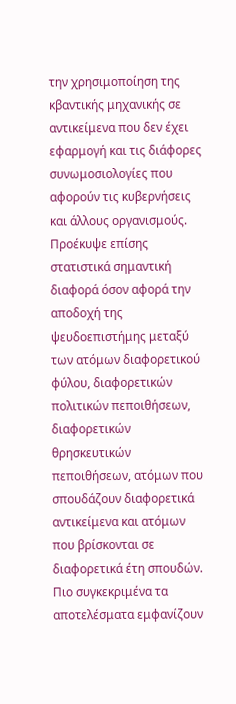την χρησιμοποίηση της κβαντικής μηχανικής σε αντικείμενα που δεν έχει εφαρμογή και τις διάφορες συνωμοσιολογίες που αφορούν τις κυβερνήσεις και άλλους οργανισμούς. Προέκυψε επίσης στατιστικά σημαντική διαφορά όσον αφορά την αποδοχή της ψευδοεπιστήμης μεταξύ των ατόμων διαφορετικού φύλου, διαφορετικών πολιτικών πεποιθήσεων, διαφορετικών θρησκευτικών πεποιθήσεων, ατόμων που σπουδάζουν διαφορετικά αντικείμενα και ατόμων που βρίσκονται σε διαφορετικά έτη σπουδών. Πιο συγκεκριμένα τα αποτελέσματα εμφανίζουν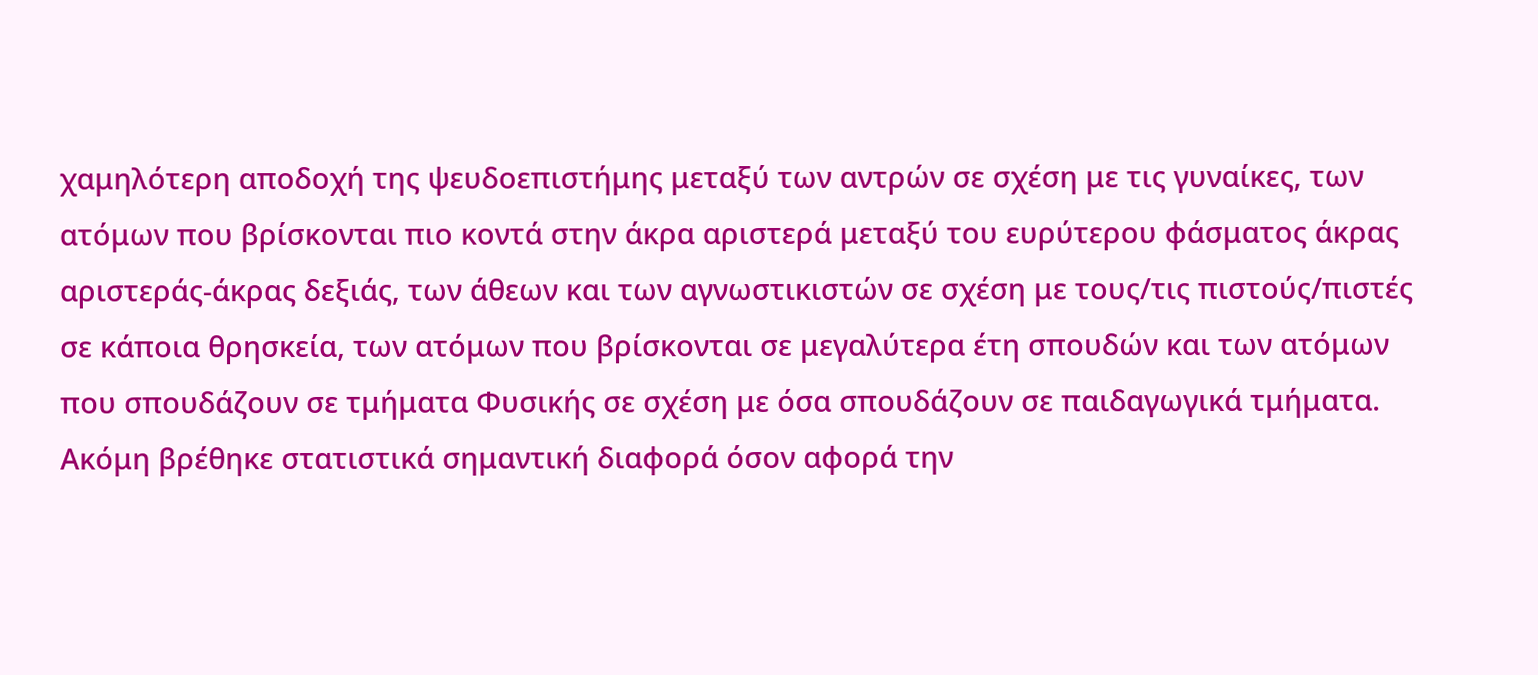χαμηλότερη αποδοχή της ψευδοεπιστήμης μεταξύ των αντρών σε σχέση με τις γυναίκες, των ατόμων που βρίσκονται πιο κοντά στην άκρα αριστερά μεταξύ του ευρύτερου φάσματος άκρας αριστεράς-άκρας δεξιάς, των άθεων και των αγνωστικιστών σε σχέση με τους/τις πιστούς/πιστές σε κάποια θρησκεία, των ατόμων που βρίσκονται σε μεγαλύτερα έτη σπουδών και των ατόμων που σπουδάζουν σε τμήματα Φυσικής σε σχέση με όσα σπουδάζουν σε παιδαγωγικά τμήματα. Ακόμη βρέθηκε στατιστικά σημαντική διαφορά όσον αφορά την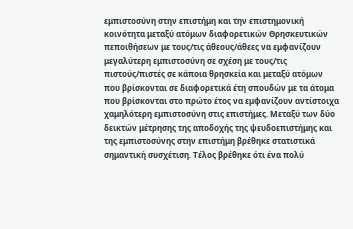εμπιστοσύνη στην επιστήμη και την επιστημονική κοινότητα μεταξύ ατόμων διαφορετικών Θρησκευτικών πεποιθήσεων με τους/τις άθεους/άθεες να εμφανίζουν μεγαλύτερη εμπιστοσύνη σε σχέση με τους/τις πιστούς/πιστές σε κάποια θρησκεία και μεταξύ ατόμων που βρίσκονται σε διαφορετικά έτη σπουδών με τα άτομα που βρίσκονται στο πρώτο έτος να εμφανίζουν αντίστοιχα χαμηλότερη εμπιστοσύνη στις επιστήμες. Μεταξύ των δύο δεικτών μέτρησης της αποδοχής της ψευδοεπιστήμης και της εμπιστοσύνης στην επιστήμη βρέθηκε στατιστικά σημαντική συσχέτιση. Τέλος βρέθηκε ότι ένα πολύ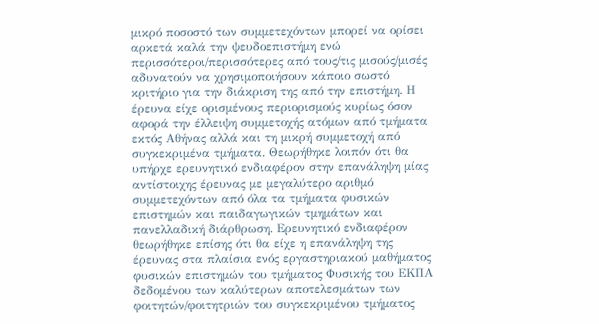μικρό ποσοστό των συμμετεχόντων μπορεί να ορίσει αρκετά καλά την ψευδοεπιστήμη ενώ περισσότεροι/περισσότερες από τους/τις μισούς/μισές αδυνατούν να χρησιμοποιήσουν κάποιο σωστό κριτήριο για την διάκριση της από την επιστήμη. Η έρευνα είχε ορισμένους περιορισμούς κυρίως όσον αφορά την έλλειψη συμμετοχής ατόμων από τμήματα εκτός Αθήνας αλλά και τη μικρή συμμετοχή από συγκεκριμένα τμήματα. Θεωρήθηκε λοιπόν ότι θα υπήρχε ερευνητικό ενδιαφέρον στην επανάληψη μίας αντίστοιχης έρευνας με μεγαλύτερο αριθμό συμμετεχόντων από όλα τα τμήματα φυσικών επιστημών και παιδαγωγικών τμημάτων και πανελλαδική διάρθρωση. Ερευνητικό ενδιαφέρον θεωρήθηκε επίσης ότι θα είχε η επανάληψη της έρευνας στα πλαίσια ενός εργαστηριακού μαθήματος φυσικών επιστημών του τμήματος Φυσικής του ΕΚΠΑ δεδομένου των καλύτερων αποτελεσμάτων των φοιτητών/φοιτητριών του συγκεκριμένου τμήματος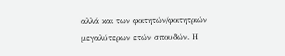αλλά και των φοιτητών/φοιτητριών μεγαλύτερων ετών σπουδών. Η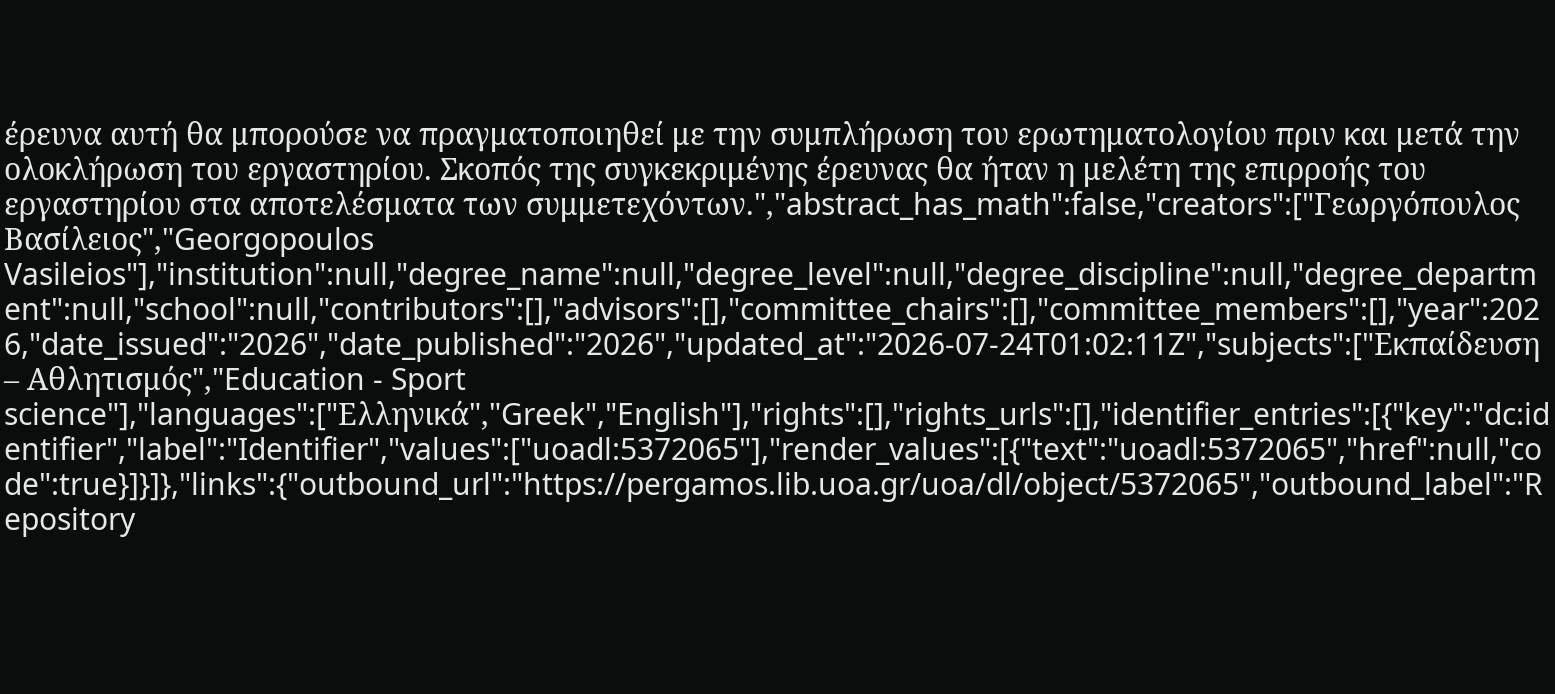έρευνα αυτή θα μπορούσε να πραγματοποιηθεί με την συμπλήρωση του ερωτηματολογίου πριν και μετά την ολοκλήρωση του εργαστηρίου. Σκοπός της συγκεκριμένης έρευνας θα ήταν η μελέτη της επιρροής του εργαστηρίου στα αποτελέσματα των συμμετεχόντων.","abstract_has_math":false,"creators":["Γεωργόπουλος Βασίλειος","Georgopoulos Vasileios"],"institution":null,"degree_name":null,"degree_level":null,"degree_discipline":null,"degree_department":null,"school":null,"contributors":[],"advisors":[],"committee_chairs":[],"committee_members":[],"year":2026,"date_issued":"2026","date_published":"2026","updated_at":"2026-07-24T01:02:11Z","subjects":["Εκπαίδευση – Αθλητισμός","Education - Sport science"],"languages":["Ελληνικά","Greek","English"],"rights":[],"rights_urls":[],"identifier_entries":[{"key":"dc:identifier","label":"Identifier","values":["uoadl:5372065"],"render_values":[{"text":"uoadl:5372065","href":null,"code":true}]}]},"links":{"outbound_url":"https://pergamos.lib.uoa.gr/uoa/dl/object/5372065","outbound_label":"Repository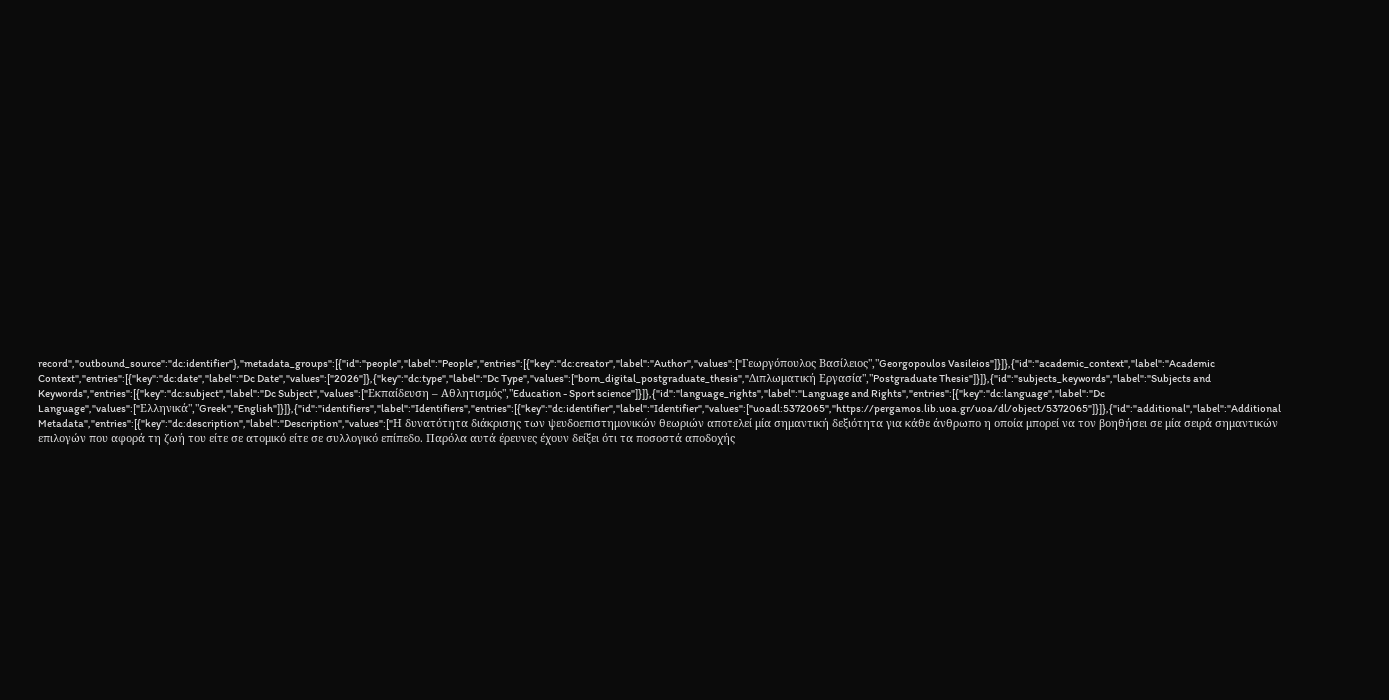record","outbound_source":"dc:identifier"},"metadata_groups":[{"id":"people","label":"People","entries":[{"key":"dc:creator","label":"Author","values":["Γεωργόπουλος Βασίλειος","Georgopoulos Vasileios"]}]},{"id":"academic_context","label":"Academic Context","entries":[{"key":"dc:date","label":"Dc Date","values":["2026"]},{"key":"dc:type","label":"Dc Type","values":["born_digital_postgraduate_thesis","Διπλωματική Εργασία","Postgraduate Thesis"]}]},{"id":"subjects_keywords","label":"Subjects and Keywords","entries":[{"key":"dc:subject","label":"Dc Subject","values":["Εκπαίδευση – Αθλητισμός","Education - Sport science"]}]},{"id":"language_rights","label":"Language and Rights","entries":[{"key":"dc:language","label":"Dc Language","values":["Ελληνικά","Greek","English"]}]},{"id":"identifiers","label":"Identifiers","entries":[{"key":"dc:identifier","label":"Identifier","values":["uoadl:5372065","https://pergamos.lib.uoa.gr/uoa/dl/object/5372065"]}]},{"id":"additional","label":"Additional Metadata","entries":[{"key":"dc:description","label":"Description","values":["Η δυνατότητα διάκρισης των ψευδοεπιστημονικών θεωριών αποτελεί μία σημαντική δεξιότητα για κάθε άνθρωπο η οποία μπορεί να τον βοηθήσει σε μία σειρά σημαντικών επιλογών που αφορά τη ζωή του είτε σε ατομικό είτε σε συλλογικό επίπεδο. Παρόλα αυτά έρευνες έχουν δείξει ότι τα ποσοστά αποδοχής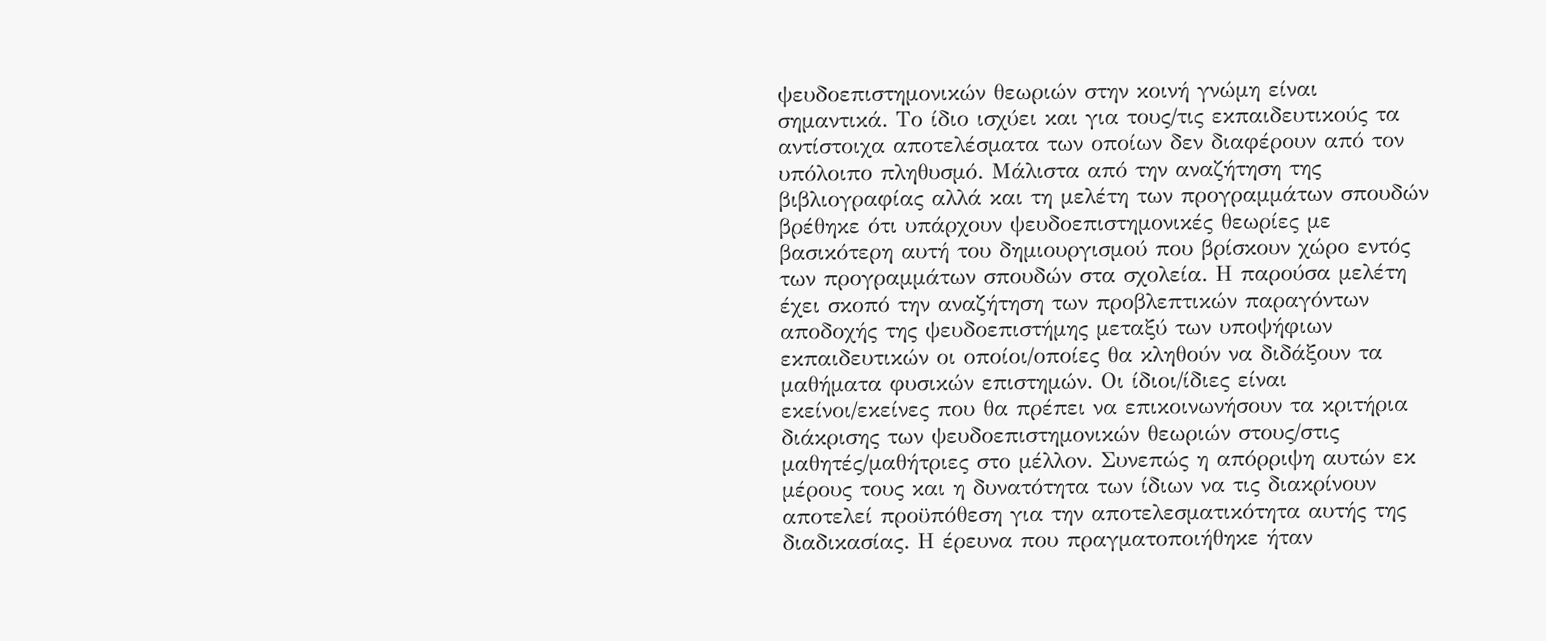ψευδοεπιστημονικών θεωριών στην κοινή γνώμη είναι σημαντικά. Το ίδιο ισχύει και για τους/τις εκπαιδευτικούς τα αντίστοιχα αποτελέσματα των οποίων δεν διαφέρουν από τον υπόλοιπο πληθυσμό. Μάλιστα από την αναζήτηση της βιβλιογραφίας αλλά και τη μελέτη των προγραμμάτων σπουδών βρέθηκε ότι υπάρχουν ψευδοεπιστημονικές θεωρίες με βασικότερη αυτή του δημιουργισμού που βρίσκουν χώρο εντός των προγραμμάτων σπουδών στα σχολεία. Η παρούσα μελέτη έχει σκοπό την αναζήτηση των προβλεπτικών παραγόντων αποδοχής της ψευδοεπιστήμης μεταξύ των υποψήφιων εκπαιδευτικών οι οποίοι/οποίες θα κληθούν να διδάξουν τα μαθήματα φυσικών επιστημών. Οι ίδιοι/ίδιες είναι εκείνοι/εκείνες που θα πρέπει να επικοινωνήσουν τα κριτήρια διάκρισης των ψευδοεπιστημονικών θεωριών στους/στις μαθητές/μαθήτριες στο μέλλον. Συνεπώς η απόρριψη αυτών εκ μέρους τους και η δυνατότητα των ίδιων να τις διακρίνουν αποτελεί προϋπόθεση για την αποτελεσματικότητα αυτής της διαδικασίας. Η έρευνα που πραγματοποιήθηκε ήταν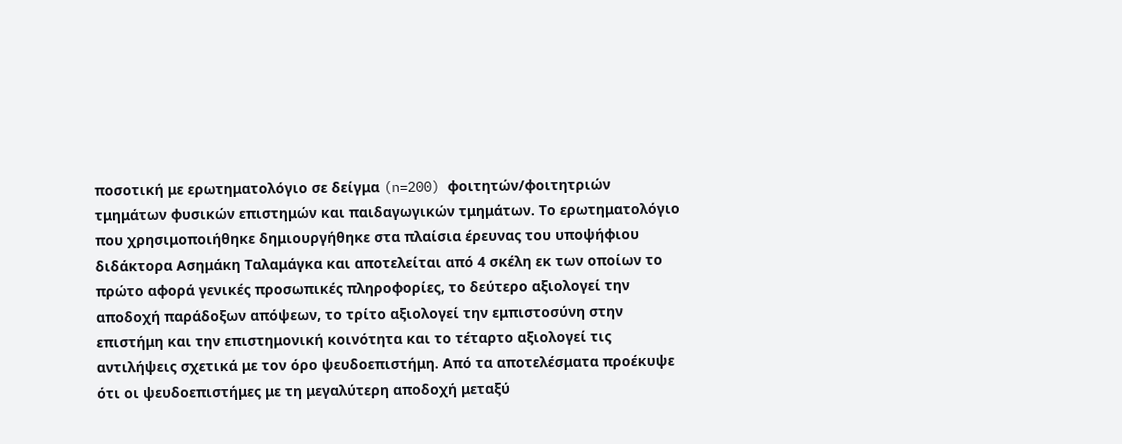ποσοτική με ερωτηματολόγιο σε δείγμα (n=200) φοιτητών/φοιτητριών τμημάτων φυσικών επιστημών και παιδαγωγικών τμημάτων. Το ερωτηματολόγιο που χρησιμοποιήθηκε δημιουργήθηκε στα πλαίσια έρευνας του υποψήφιου διδάκτορα Ασημάκη Ταλαμάγκα και αποτελείται από 4 σκέλη εκ των οποίων το πρώτο αφορά γενικές προσωπικές πληροφορίες, το δεύτερο αξιολογεί την αποδοχή παράδοξων απόψεων, το τρίτο αξιολογεί την εμπιστοσύνη στην επιστήμη και την επιστημονική κοινότητα και το τέταρτο αξιολογεί τις αντιλήψεις σχετικά με τον όρο ψευδοεπιστήμη. Από τα αποτελέσματα προέκυψε ότι οι ψευδοεπιστήμες με τη μεγαλύτερη αποδοχή μεταξύ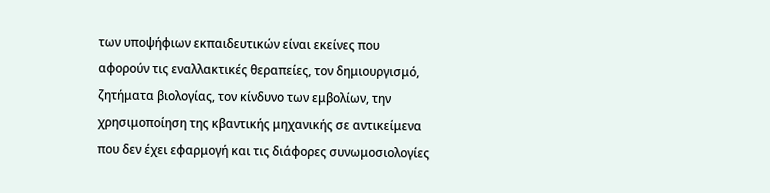των υποψήφιων εκπαιδευτικών είναι εκείνες που αφορούν τις εναλλακτικές θεραπείες, τον δημιουργισμό, ζητήματα βιολογίας, τον κίνδυνο των εμβολίων, την χρησιμοποίηση της κβαντικής μηχανικής σε αντικείμενα που δεν έχει εφαρμογή και τις διάφορες συνωμοσιολογίες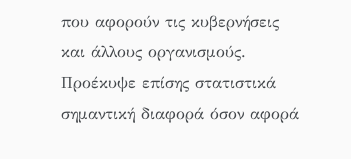που αφορούν τις κυβερνήσεις και άλλους οργανισμούς. Προέκυψε επίσης στατιστικά σημαντική διαφορά όσον αφορά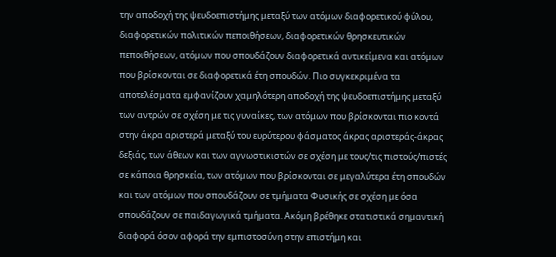την αποδοχή της ψευδοεπιστήμης μεταξύ των ατόμων διαφορετικού φύλου, διαφορετικών πολιτικών πεποιθήσεων, διαφορετικών θρησκευτικών πεποιθήσεων, ατόμων που σπουδάζουν διαφορετικά αντικείμενα και ατόμων που βρίσκονται σε διαφορετικά έτη σπουδών. Πιο συγκεκριμένα τα αποτελέσματα εμφανίζουν χαμηλότερη αποδοχή της ψευδοεπιστήμης μεταξύ των αντρών σε σχέση με τις γυναίκες, των ατόμων που βρίσκονται πιο κοντά στην άκρα αριστερά μεταξύ του ευρύτερου φάσματος άκρας αριστεράς-άκρας δεξιάς, των άθεων και των αγνωστικιστών σε σχέση με τους/τις πιστούς/πιστές σε κάποια θρησκεία, των ατόμων που βρίσκονται σε μεγαλύτερα έτη σπουδών και των ατόμων που σπουδάζουν σε τμήματα Φυσικής σε σχέση με όσα σπουδάζουν σε παιδαγωγικά τμήματα. Ακόμη βρέθηκε στατιστικά σημαντική διαφορά όσον αφορά την εμπιστοσύνη στην επιστήμη και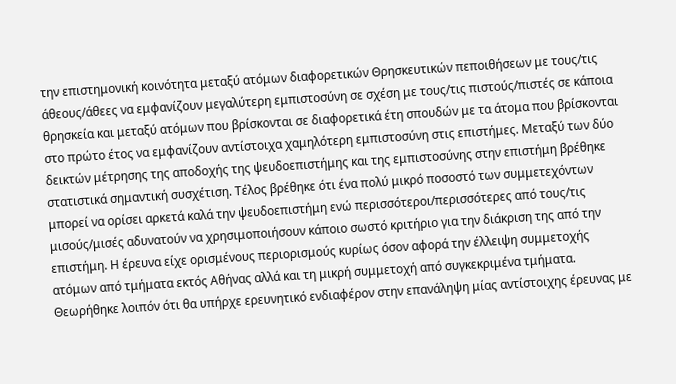την επιστημονική κοινότητα μεταξύ ατόμων διαφορετικών Θρησκευτικών πεποιθήσεων με τους/τις άθεους/άθεες να εμφανίζουν μεγαλύτερη εμπιστοσύνη σε σχέση με τους/τις πιστούς/πιστές σε κάποια θρησκεία και μεταξύ ατόμων που βρίσκονται σε διαφορετικά έτη σπουδών με τα άτομα που βρίσκονται στο πρώτο έτος να εμφανίζουν αντίστοιχα χαμηλότερη εμπιστοσύνη στις επιστήμες. Μεταξύ των δύο δεικτών μέτρησης της αποδοχής της ψευδοεπιστήμης και της εμπιστοσύνης στην επιστήμη βρέθηκε στατιστικά σημαντική συσχέτιση. Τέλος βρέθηκε ότι ένα πολύ μικρό ποσοστό των συμμετεχόντων μπορεί να ορίσει αρκετά καλά την ψευδοεπιστήμη ενώ περισσότεροι/περισσότερες από τους/τις μισούς/μισές αδυνατούν να χρησιμοποιήσουν κάποιο σωστό κριτήριο για την διάκριση της από την επιστήμη. Η έρευνα είχε ορισμένους περιορισμούς κυρίως όσον αφορά την έλλειψη συμμετοχής ατόμων από τμήματα εκτός Αθήνας αλλά και τη μικρή συμμετοχή από συγκεκριμένα τμήματα. Θεωρήθηκε λοιπόν ότι θα υπήρχε ερευνητικό ενδιαφέρον στην επανάληψη μίας αντίστοιχης έρευνας με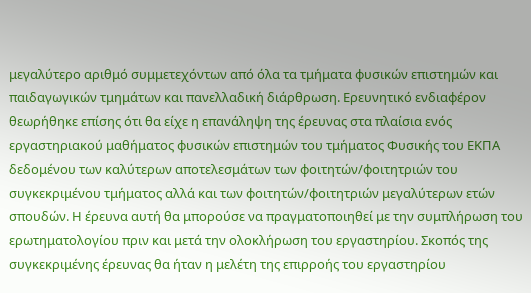μεγαλύτερο αριθμό συμμετεχόντων από όλα τα τμήματα φυσικών επιστημών και παιδαγωγικών τμημάτων και πανελλαδική διάρθρωση. Ερευνητικό ενδιαφέρον θεωρήθηκε επίσης ότι θα είχε η επανάληψη της έρευνας στα πλαίσια ενός εργαστηριακού μαθήματος φυσικών επιστημών του τμήματος Φυσικής του ΕΚΠΑ δεδομένου των καλύτερων αποτελεσμάτων των φοιτητών/φοιτητριών του συγκεκριμένου τμήματος αλλά και των φοιτητών/φοιτητριών μεγαλύτερων ετών σπουδών. Η έρευνα αυτή θα μπορούσε να πραγματοποιηθεί με την συμπλήρωση του ερωτηματολογίου πριν και μετά την ολοκλήρωση του εργαστηρίου. Σκοπός της συγκεκριμένης έρευνας θα ήταν η μελέτη της επιρροής του εργαστηρίου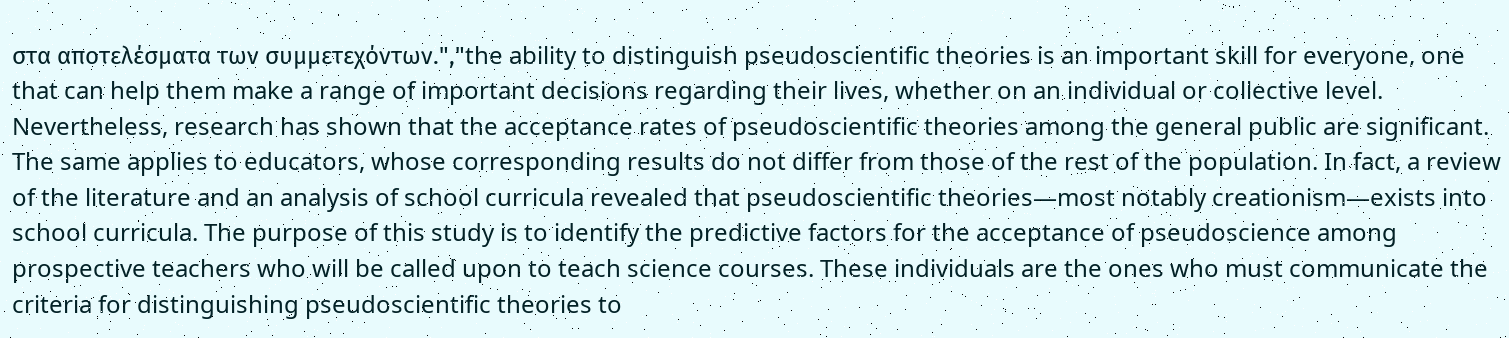στα αποτελέσματα των συμμετεχόντων.","the ability to distinguish pseudoscientific theories is an important skill for everyone, one that can help them make a range of important decisions regarding their lives, whether on an individual or collective level. Nevertheless, research has shown that the acceptance rates of pseudoscientific theories among the general public are significant. The same applies to educators, whose corresponding results do not differ from those of the rest of the population. In fact, a review of the literature and an analysis of school curricula revealed that pseudoscientific theories—most notably creationism—exists into school curricula. The purpose of this study is to identify the predictive factors for the acceptance of pseudoscience among prospective teachers who will be called upon to teach science courses. These individuals are the ones who must communicate the criteria for distinguishing pseudoscientific theories to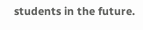students in the future.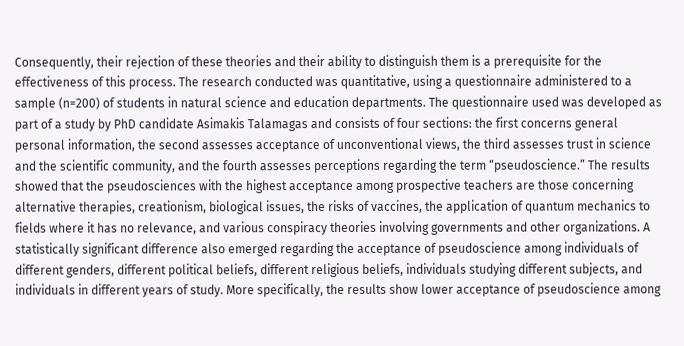Consequently, their rejection of these theories and their ability to distinguish them is a prerequisite for the effectiveness of this process. The research conducted was quantitative, using a questionnaire administered to a sample (n=200) of students in natural science and education departments. The questionnaire used was developed as part of a study by PhD candidate Asimakis Talamagas and consists of four sections: the first concerns general personal information, the second assesses acceptance of unconventional views, the third assesses trust in science and the scientific community, and the fourth assesses perceptions regarding the term “pseudoscience.” The results showed that the pseudosciences with the highest acceptance among prospective teachers are those concerning alternative therapies, creationism, biological issues, the risks of vaccines, the application of quantum mechanics to fields where it has no relevance, and various conspiracy theories involving governments and other organizations. A statistically significant difference also emerged regarding the acceptance of pseudoscience among individuals of different genders, different political beliefs, different religious beliefs, individuals studying different subjects, and individuals in different years of study. More specifically, the results show lower acceptance of pseudoscience among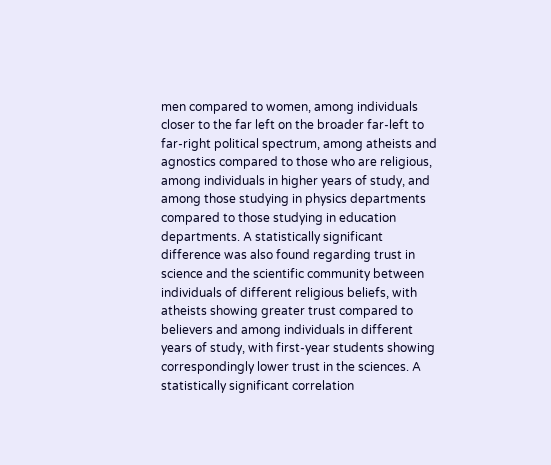men compared to women, among individuals closer to the far left on the broader far-left to far-right political spectrum, among atheists and agnostics compared to those who are religious, among individuals in higher years of study, and among those studying in physics departments compared to those studying in education departments. A statistically significant difference was also found regarding trust in science and the scientific community between individuals of different religious beliefs, with atheists showing greater trust compared to believers and among individuals in different years of study, with first-year students showing correspondingly lower trust in the sciences. A statistically significant correlation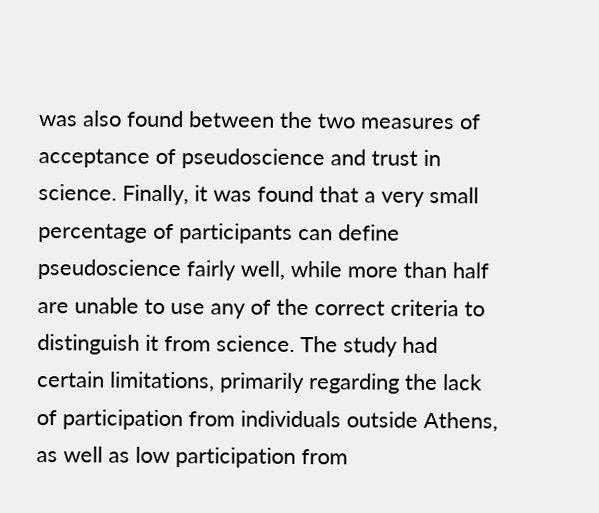was also found between the two measures of acceptance of pseudoscience and trust in science. Finally, it was found that a very small percentage of participants can define pseudoscience fairly well, while more than half are unable to use any of the correct criteria to distinguish it from science. The study had certain limitations, primarily regarding the lack of participation from individuals outside Athens, as well as low participation from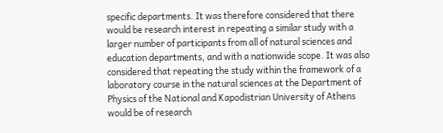specific departments. It was therefore considered that there would be research interest in repeating a similar study with a larger number of participants from all of natural sciences and education departments, and with a nationwide scope. It was also considered that repeating the study within the framework of a laboratory course in the natural sciences at the Department of Physics of the National and Kapodistrian University of Athens would be of research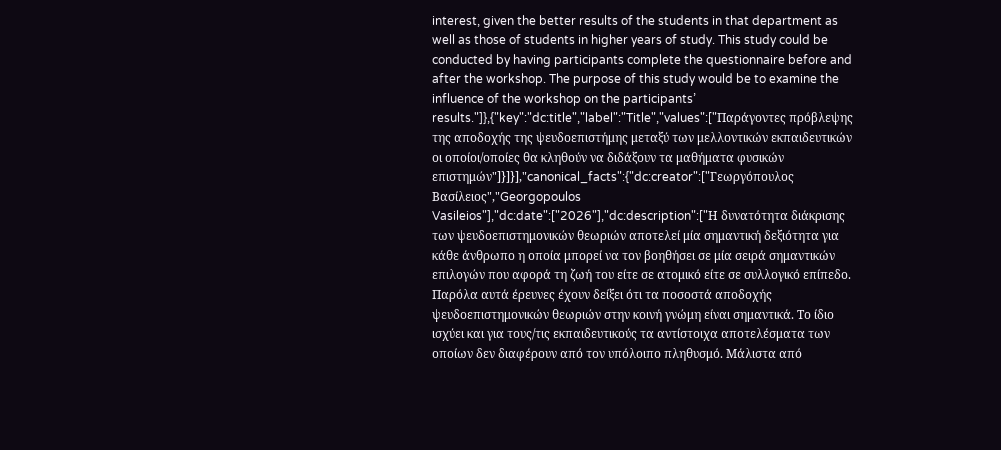interest, given the better results of the students in that department as well as those of students in higher years of study. This study could be conducted by having participants complete the questionnaire before and after the workshop. The purpose of this study would be to examine the influence of the workshop on the participants’ results."]},{"key":"dc:title","label":"Title","values":["Παράγοντες πρόβλεψης της αποδοχής της ψευδοεπιστήμης μεταξύ των μελλοντικών εκπαιδευτικών οι οποίοι/οποίες θα κληθούν να διδάξουν τα μαθήματα φυσικών επιστημών"]}]}],"canonical_facts":{"dc:creator":["Γεωργόπουλος Βασίλειος","Georgopoulos Vasileios"],"dc:date":["2026"],"dc:description":["Η δυνατότητα διάκρισης των ψευδοεπιστημονικών θεωριών αποτελεί μία σημαντική δεξιότητα για κάθε άνθρωπο η οποία μπορεί να τον βοηθήσει σε μία σειρά σημαντικών επιλογών που αφορά τη ζωή του είτε σε ατομικό είτε σε συλλογικό επίπεδο. Παρόλα αυτά έρευνες έχουν δείξει ότι τα ποσοστά αποδοχής ψευδοεπιστημονικών θεωριών στην κοινή γνώμη είναι σημαντικά. Το ίδιο ισχύει και για τους/τις εκπαιδευτικούς τα αντίστοιχα αποτελέσματα των οποίων δεν διαφέρουν από τον υπόλοιπο πληθυσμό. Μάλιστα από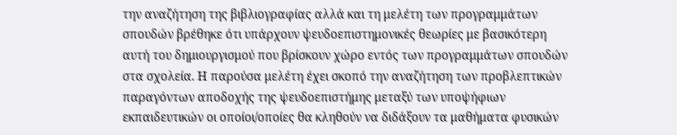την αναζήτηση της βιβλιογραφίας αλλά και τη μελέτη των προγραμμάτων σπουδών βρέθηκε ότι υπάρχουν ψευδοεπιστημονικές θεωρίες με βασικότερη αυτή του δημιουργισμού που βρίσκουν χώρο εντός των προγραμμάτων σπουδών στα σχολεία. Η παρούσα μελέτη έχει σκοπό την αναζήτηση των προβλεπτικών παραγόντων αποδοχής της ψευδοεπιστήμης μεταξύ των υποψήφιων εκπαιδευτικών οι οποίοι/οποίες θα κληθούν να διδάξουν τα μαθήματα φυσικών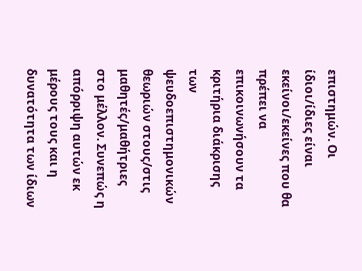επιστημών. Οι ίδιοι/ίδιες είναι εκείνοι/εκείνες που θα πρέπει να επικοινωνήσουν τα κριτήρια διάκρισης των ψευδοεπιστημονικών θεωριών στους/στις μαθητές/μαθήτριες στο μέλλον. Συνεπώς η απόρριψη αυτών εκ μέρους τους και η δυνατότητα των ίδιων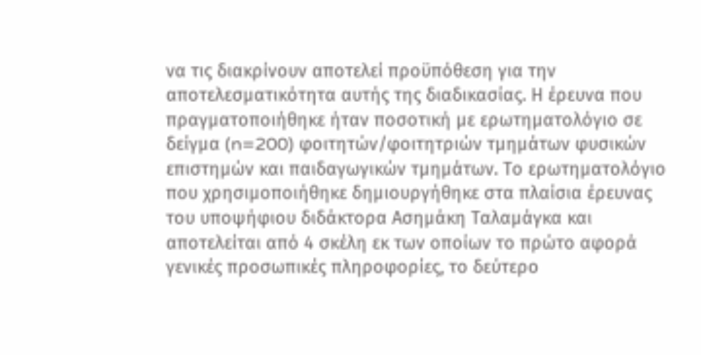να τις διακρίνουν αποτελεί προϋπόθεση για την αποτελεσματικότητα αυτής της διαδικασίας. Η έρευνα που πραγματοποιήθηκε ήταν ποσοτική με ερωτηματολόγιο σε δείγμα (n=200) φοιτητών/φοιτητριών τμημάτων φυσικών επιστημών και παιδαγωγικών τμημάτων. Το ερωτηματολόγιο που χρησιμοποιήθηκε δημιουργήθηκε στα πλαίσια έρευνας του υποψήφιου διδάκτορα Ασημάκη Ταλαμάγκα και αποτελείται από 4 σκέλη εκ των οποίων το πρώτο αφορά γενικές προσωπικές πληροφορίες, το δεύτερο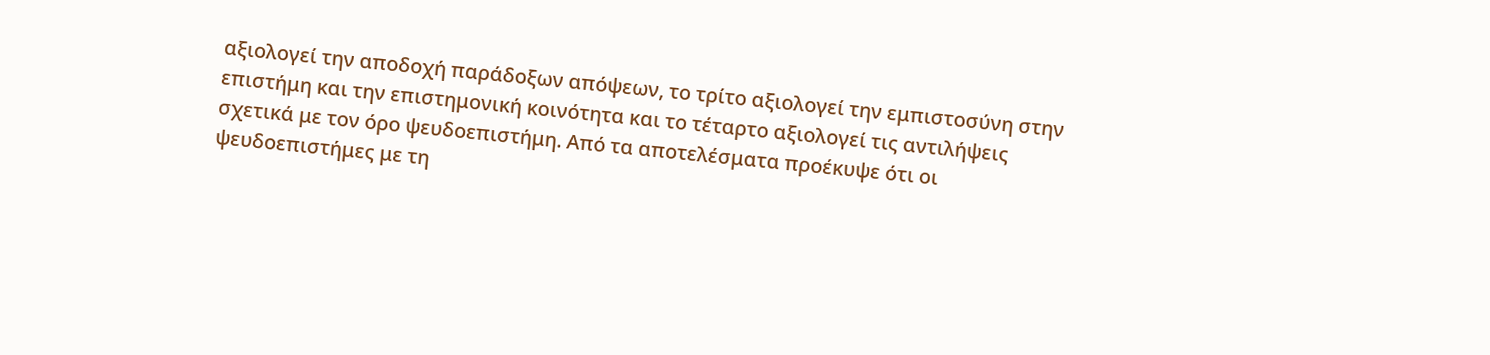αξιολογεί την αποδοχή παράδοξων απόψεων, το τρίτο αξιολογεί την εμπιστοσύνη στην επιστήμη και την επιστημονική κοινότητα και το τέταρτο αξιολογεί τις αντιλήψεις σχετικά με τον όρο ψευδοεπιστήμη. Από τα αποτελέσματα προέκυψε ότι οι ψευδοεπιστήμες με τη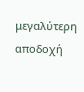μεγαλύτερη αποδοχή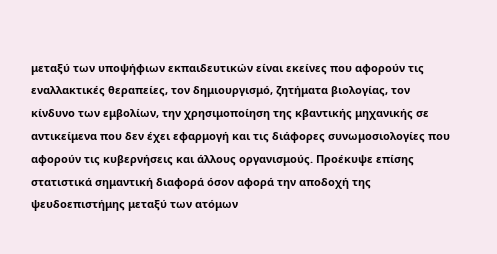μεταξύ των υποψήφιων εκπαιδευτικών είναι εκείνες που αφορούν τις εναλλακτικές θεραπείες, τον δημιουργισμό, ζητήματα βιολογίας, τον κίνδυνο των εμβολίων, την χρησιμοποίηση της κβαντικής μηχανικής σε αντικείμενα που δεν έχει εφαρμογή και τις διάφορες συνωμοσιολογίες που αφορούν τις κυβερνήσεις και άλλους οργανισμούς. Προέκυψε επίσης στατιστικά σημαντική διαφορά όσον αφορά την αποδοχή της ψευδοεπιστήμης μεταξύ των ατόμων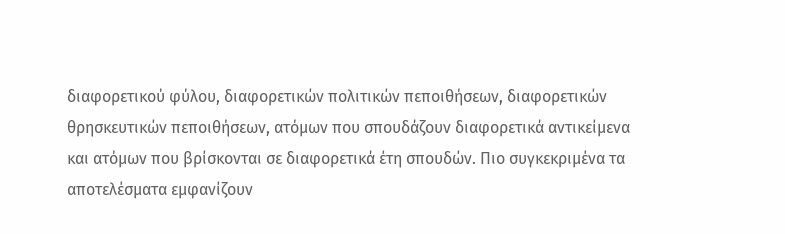διαφορετικού φύλου, διαφορετικών πολιτικών πεποιθήσεων, διαφορετικών θρησκευτικών πεποιθήσεων, ατόμων που σπουδάζουν διαφορετικά αντικείμενα και ατόμων που βρίσκονται σε διαφορετικά έτη σπουδών. Πιο συγκεκριμένα τα αποτελέσματα εμφανίζουν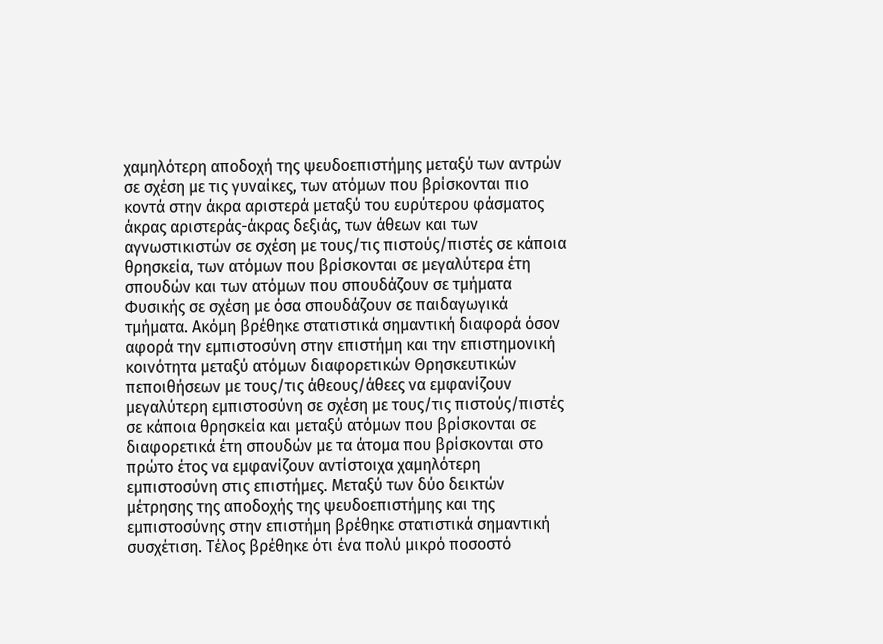χαμηλότερη αποδοχή της ψευδοεπιστήμης μεταξύ των αντρών σε σχέση με τις γυναίκες, των ατόμων που βρίσκονται πιο κοντά στην άκρα αριστερά μεταξύ του ευρύτερου φάσματος άκρας αριστεράς-άκρας δεξιάς, των άθεων και των αγνωστικιστών σε σχέση με τους/τις πιστούς/πιστές σε κάποια θρησκεία, των ατόμων που βρίσκονται σε μεγαλύτερα έτη σπουδών και των ατόμων που σπουδάζουν σε τμήματα Φυσικής σε σχέση με όσα σπουδάζουν σε παιδαγωγικά τμήματα. Ακόμη βρέθηκε στατιστικά σημαντική διαφορά όσον αφορά την εμπιστοσύνη στην επιστήμη και την επιστημονική κοινότητα μεταξύ ατόμων διαφορετικών Θρησκευτικών πεποιθήσεων με τους/τις άθεους/άθεες να εμφανίζουν μεγαλύτερη εμπιστοσύνη σε σχέση με τους/τις πιστούς/πιστές σε κάποια θρησκεία και μεταξύ ατόμων που βρίσκονται σε διαφορετικά έτη σπουδών με τα άτομα που βρίσκονται στο πρώτο έτος να εμφανίζουν αντίστοιχα χαμηλότερη εμπιστοσύνη στις επιστήμες. Μεταξύ των δύο δεικτών μέτρησης της αποδοχής της ψευδοεπιστήμης και της εμπιστοσύνης στην επιστήμη βρέθηκε στατιστικά σημαντική συσχέτιση. Τέλος βρέθηκε ότι ένα πολύ μικρό ποσοστό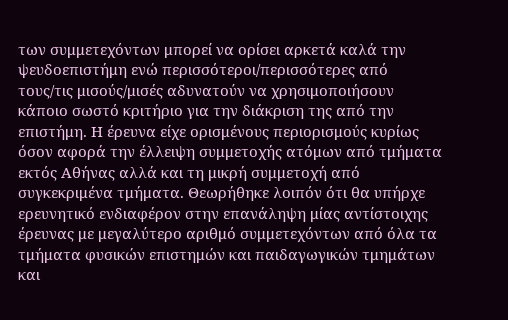των συμμετεχόντων μπορεί να ορίσει αρκετά καλά την ψευδοεπιστήμη ενώ περισσότεροι/περισσότερες από τους/τις μισούς/μισές αδυνατούν να χρησιμοποιήσουν κάποιο σωστό κριτήριο για την διάκριση της από την επιστήμη. Η έρευνα είχε ορισμένους περιορισμούς κυρίως όσον αφορά την έλλειψη συμμετοχής ατόμων από τμήματα εκτός Αθήνας αλλά και τη μικρή συμμετοχή από συγκεκριμένα τμήματα. Θεωρήθηκε λοιπόν ότι θα υπήρχε ερευνητικό ενδιαφέρον στην επανάληψη μίας αντίστοιχης έρευνας με μεγαλύτερο αριθμό συμμετεχόντων από όλα τα τμήματα φυσικών επιστημών και παιδαγωγικών τμημάτων και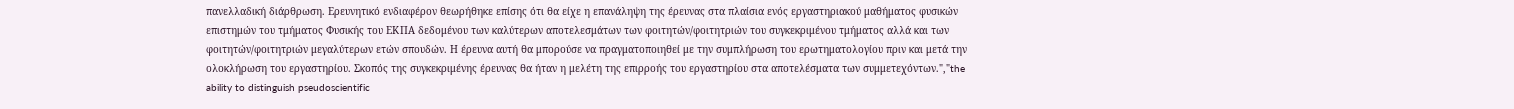πανελλαδική διάρθρωση. Ερευνητικό ενδιαφέρον θεωρήθηκε επίσης ότι θα είχε η επανάληψη της έρευνας στα πλαίσια ενός εργαστηριακού μαθήματος φυσικών επιστημών του τμήματος Φυσικής του ΕΚΠΑ δεδομένου των καλύτερων αποτελεσμάτων των φοιτητών/φοιτητριών του συγκεκριμένου τμήματος αλλά και των φοιτητών/φοιτητριών μεγαλύτερων ετών σπουδών. Η έρευνα αυτή θα μπορούσε να πραγματοποιηθεί με την συμπλήρωση του ερωτηματολογίου πριν και μετά την ολοκλήρωση του εργαστηρίου. Σκοπός της συγκεκριμένης έρευνας θα ήταν η μελέτη της επιρροής του εργαστηρίου στα αποτελέσματα των συμμετεχόντων.","the ability to distinguish pseudoscientific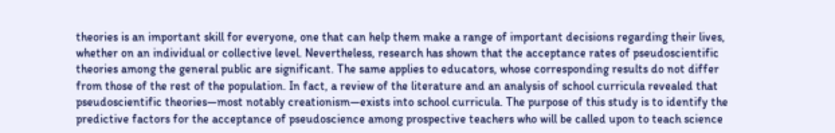theories is an important skill for everyone, one that can help them make a range of important decisions regarding their lives, whether on an individual or collective level. Nevertheless, research has shown that the acceptance rates of pseudoscientific theories among the general public are significant. The same applies to educators, whose corresponding results do not differ from those of the rest of the population. In fact, a review of the literature and an analysis of school curricula revealed that pseudoscientific theories—most notably creationism—exists into school curricula. The purpose of this study is to identify the predictive factors for the acceptance of pseudoscience among prospective teachers who will be called upon to teach science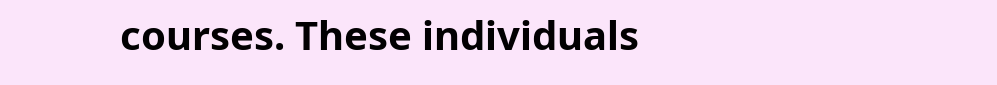courses. These individuals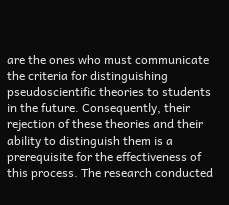are the ones who must communicate the criteria for distinguishing pseudoscientific theories to students in the future. Consequently, their rejection of these theories and their ability to distinguish them is a prerequisite for the effectiveness of this process. The research conducted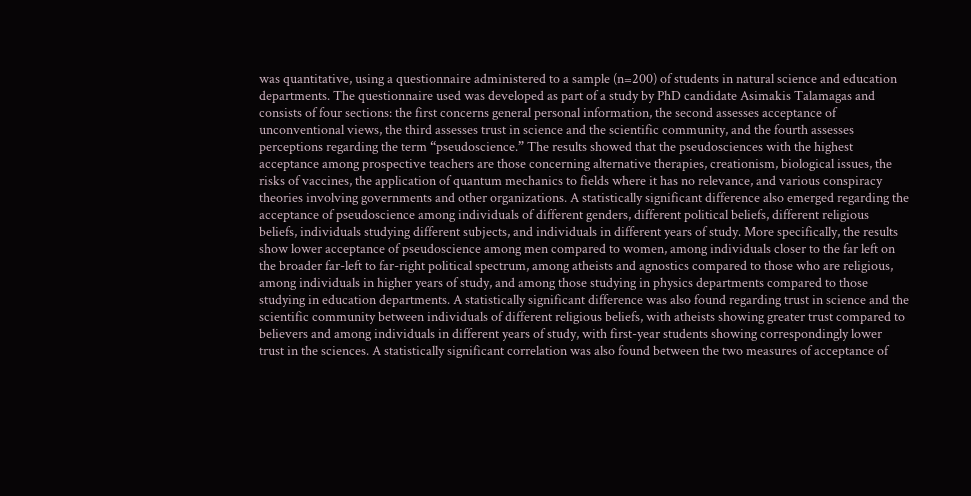was quantitative, using a questionnaire administered to a sample (n=200) of students in natural science and education departments. The questionnaire used was developed as part of a study by PhD candidate Asimakis Talamagas and consists of four sections: the first concerns general personal information, the second assesses acceptance of unconventional views, the third assesses trust in science and the scientific community, and the fourth assesses perceptions regarding the term “pseudoscience.” The results showed that the pseudosciences with the highest acceptance among prospective teachers are those concerning alternative therapies, creationism, biological issues, the risks of vaccines, the application of quantum mechanics to fields where it has no relevance, and various conspiracy theories involving governments and other organizations. A statistically significant difference also emerged regarding the acceptance of pseudoscience among individuals of different genders, different political beliefs, different religious beliefs, individuals studying different subjects, and individuals in different years of study. More specifically, the results show lower acceptance of pseudoscience among men compared to women, among individuals closer to the far left on the broader far-left to far-right political spectrum, among atheists and agnostics compared to those who are religious, among individuals in higher years of study, and among those studying in physics departments compared to those studying in education departments. A statistically significant difference was also found regarding trust in science and the scientific community between individuals of different religious beliefs, with atheists showing greater trust compared to believers and among individuals in different years of study, with first-year students showing correspondingly lower trust in the sciences. A statistically significant correlation was also found between the two measures of acceptance of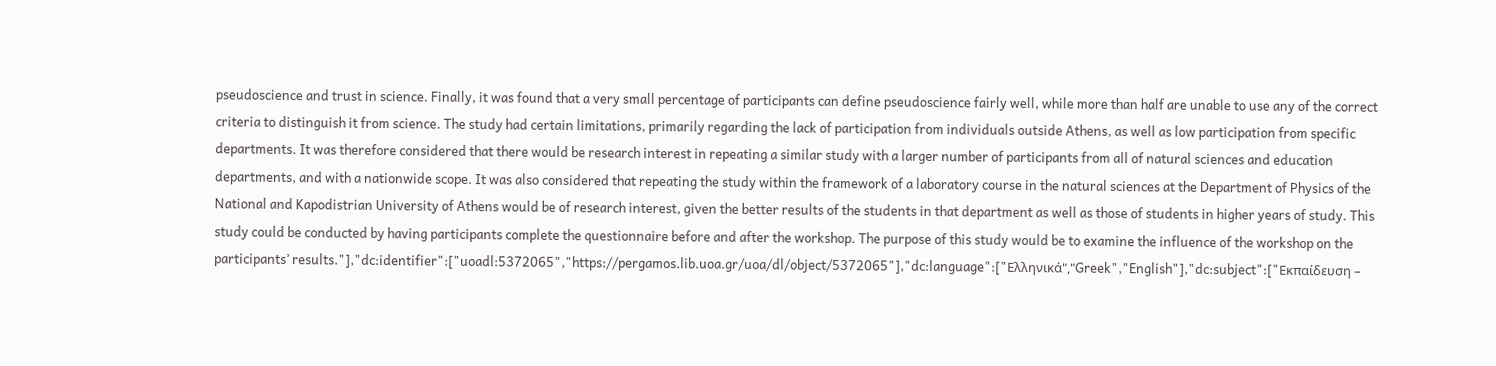pseudoscience and trust in science. Finally, it was found that a very small percentage of participants can define pseudoscience fairly well, while more than half are unable to use any of the correct criteria to distinguish it from science. The study had certain limitations, primarily regarding the lack of participation from individuals outside Athens, as well as low participation from specific departments. It was therefore considered that there would be research interest in repeating a similar study with a larger number of participants from all of natural sciences and education departments, and with a nationwide scope. It was also considered that repeating the study within the framework of a laboratory course in the natural sciences at the Department of Physics of the National and Kapodistrian University of Athens would be of research interest, given the better results of the students in that department as well as those of students in higher years of study. This study could be conducted by having participants complete the questionnaire before and after the workshop. The purpose of this study would be to examine the influence of the workshop on the participants’ results."],"dc:identifier":["uoadl:5372065","https://pergamos.lib.uoa.gr/uoa/dl/object/5372065"],"dc:language":["Ελληνικά","Greek","English"],"dc:subject":["Εκπαίδευση –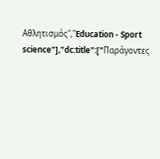Αθλητισμός","Education - Sport science"],"dc:title":["Παράγοντες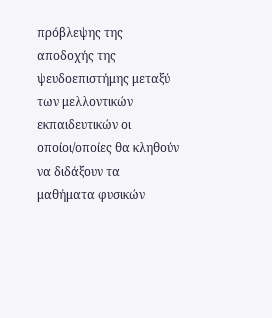πρόβλεψης της αποδοχής της ψευδοεπιστήμης μεταξύ των μελλοντικών εκπαιδευτικών οι οποίοι/οποίες θα κληθούν να διδάξουν τα μαθήματα φυσικών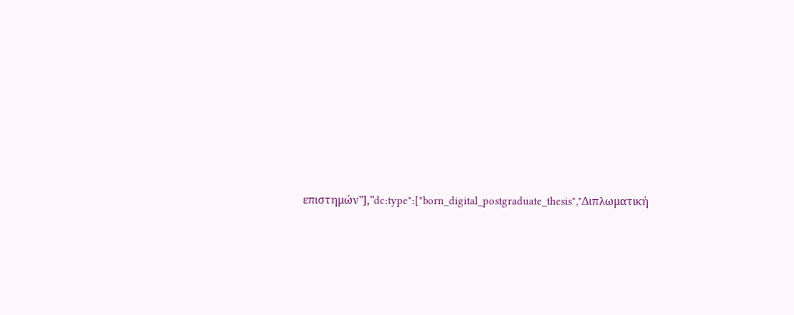επιστημών"],"dc:type":["born_digital_postgraduate_thesis","Διπλωματική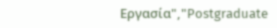Εργασία","Postgraduate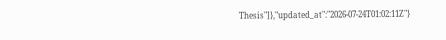Thesis"]},"updated_at":"2026-07-24T01:02:11Z"}